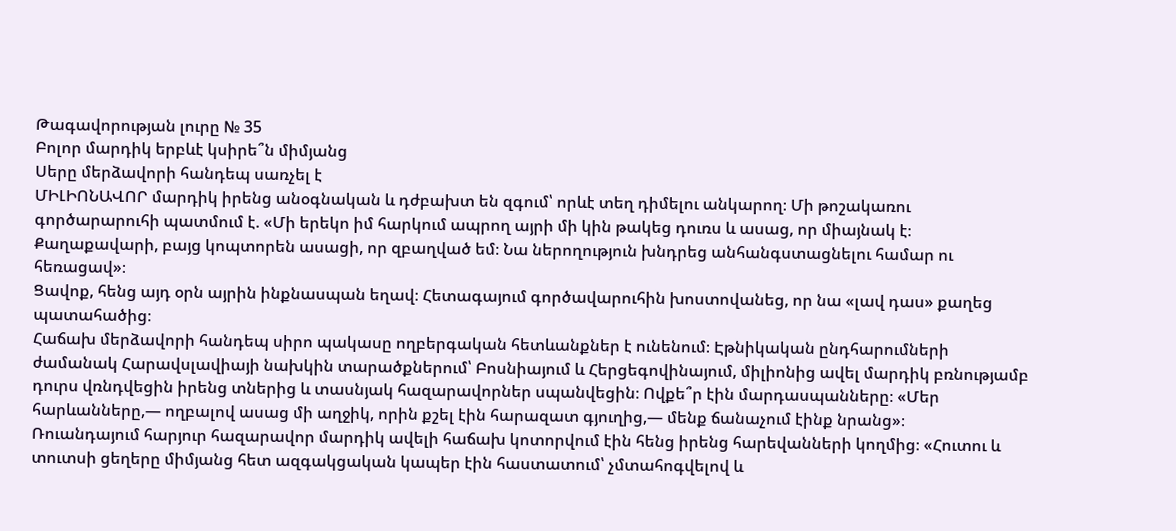Թագավորության լուրը № 35
Բոլոր մարդիկ երբևէ կսիրե՞ն միմյանց
Սերը մերձավորի հանդեպ սառչել է
ՄԻԼԻՈՆԱՎՈՐ մարդիկ իրենց անօգնական և դժբախտ են զգում՝ որևէ տեղ դիմելու անկարող։ Մի թոշակառու գործարարուհի պատմում է. «Մի երեկո իմ հարկում ապրող այրի մի կին թակեց դուռս և ասաց, որ միայնակ է։ Քաղաքավարի, բայց կոպտորեն ասացի, որ զբաղված եմ։ Նա ներողություն խնդրեց անհանգստացնելու համար ու հեռացավ»։
Ցավոք, հենց այդ օրն այրին ինքնասպան եղավ։ Հետագայում գործավարուհին խոստովանեց, որ նա «լավ դաս» քաղեց պատահածից։
Հաճախ մերձավորի հանդեպ սիրո պակասը ողբերգական հետևանքներ է ունենում։ Էթնիկական ընդհարումների ժամանակ Հարավսլավիայի նախկին տարածքներում՝ Բոսնիայում և Հերցեգովինայում, միլիոնից ավել մարդիկ բռնությամբ դուրս վռնդվեցին իրենց տներից և տասնյակ հազարավորներ սպանվեցին։ Ովքե՞ր էին մարդասպանները։ «Մեր հարևանները,— ողբալով ասաց մի աղջիկ, որին քշել էին հարազատ գյուղից,— մենք ճանաչում էինք նրանց»։
Ռուանդայում հարյուր հազարավոր մարդիկ ավելի հաճախ կոտորվում էին հենց իրենց հարեվանների կողմից։ «Հուտու և տուտսի ցեղերը միմյանց հետ ազգակցական կապեր էին հաստատում՝ չմտահոգվելով և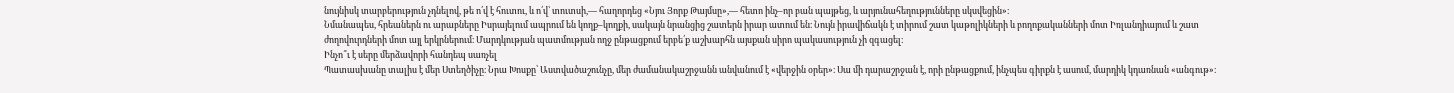նույնիսկ տարբերություն չդնելով, թե ո՛վ է հուտու, և ո՛վ՝ տուտսի,— հաղորդեց «Նյու Յորք Թայմսը»,— հետո ինչ–որ բան պայթեց, և արյունահեղությունները սկսվեցին»։
Նմանապես, հրեաներն ու արաբները Իսրայելում ապրում են կողք–կողքի, սակայն նրանցից շատերն իրար ատում են։ Նույն իրավիճակն է տիրում շատ կաթոլիկների և բողոքականների մոտ Իռլանդիայում և շատ ժողովուրդների մոտ այլ երկրներում։ Մարդկության պատմության ողջ ընթացքում երբե՛ք աշխարհն այսքան սիրո պակասություն չի զգացել։
Ինչո՞ւ է սերը մերձավորի հանդեպ սառչել
Պատասխանը տալիս է մեր Ստեղծիչը։ Նրա Խոսքը՝ Աստվածաշունչը, մեր ժամանակաշրջանն անվանում է «վերջին օրեր»։ Սա մի դարաշրջան է, որի ընթացքում, ինչպես գիրքն է ասում, մարդիկ կդառնան «անգութ»։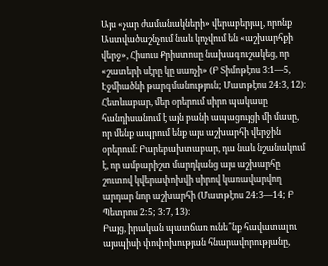Այս «չար ժամանակների» վերաբերյալ, որոնք Աստվածաշնչում նաև կոչվում են «աշխարհքի վերջ», Հիսուս Քրիստոսը նախագուշակեց, որ «շատերի սէրը կը սառչի» (Բ Տիմոթէոս 3։1—5, Էջմիածնի թարգմանություն; Մատթէոս 24:3, 12)։
Հետևաբար, մեր օրերում սիրո պակասը հանդիսանում է այն բանի ապացույցի մի մասը, որ մենք ապրում ենք այս աշխարհի վերջին օրերում։ Բարեբախտաբար, դա նաև նշանակում է, որ ամբարիշտ մարդկանց այս աշխարհը շուտով կվերափոխվի սիրով կառավարվող արդար նոր աշխարհի (Մատթէոս 24:3—14; Բ Պետրոս 2:5; 3:7, 13)։
Բայց, իրական պատճառ ունե՞նք հավատալու այսպիսի փոփոխության հնարավորությանը,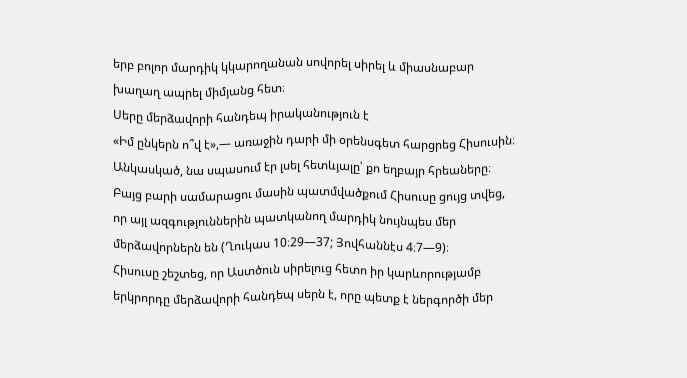երբ բոլոր մարդիկ կկարողանան սովորել սիրել և միասնաբար խաղաղ ապրել միմյանց հետ։
Սերը մերձավորի հանդեպ իրականություն է
«Իմ ընկերն ո՞վ է»,— առաջին դարի մի օրենսգետ հարցրեց Հիսուսին։ Անկասկած, նա սպասում էր լսել հետևյալը՝ քո եղբայր հրեաները։ Բայց բարի սամարացու մասին պատմվածքում Հիսուսը ցույց տվեց, որ այլ ազգություններին պատկանող մարդիկ նույնպես մեր մերձավորներն են (Ղուկաս 10։29—37; Յովհաննէս 4։7—9)։
Հիսուսը շեշտեց, որ Աստծուն սիրելուց հետո իր կարևորությամբ երկրորդը մերձավորի հանդեպ սերն է, որը պետք է ներգործի մեր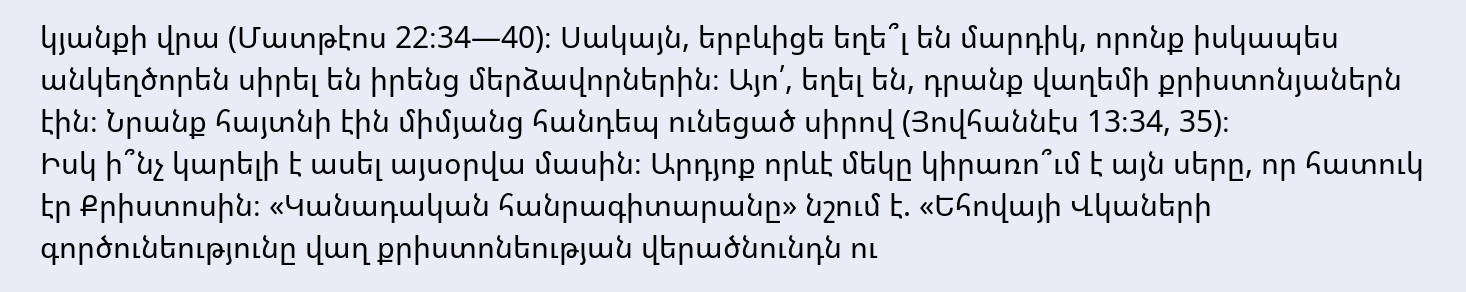կյանքի վրա (Մատթէոս 22։34—40)։ Սակայն, երբևիցե եղե՞լ են մարդիկ, որոնք իսկապես անկեղծորեն սիրել են իրենց մերձավորներին։ Այո՛, եղել են, դրանք վաղեմի քրիստոնյաներն էին։ Նրանք հայտնի էին միմյանց հանդեպ ունեցած սիրով (Յովհաննէս 13։34, 35)։
Իսկ ի՞նչ կարելի է ասել այսօրվա մասին։ Արդյոք որևէ մեկը կիրառո՞ւմ է այն սերը, որ հատուկ էր Քրիստոսին։ «Կանադական հանրագիտարանը» նշում է. «Եհովայի Վկաների գործունեությունը վաղ քրիստոնեության վերածնունդն ու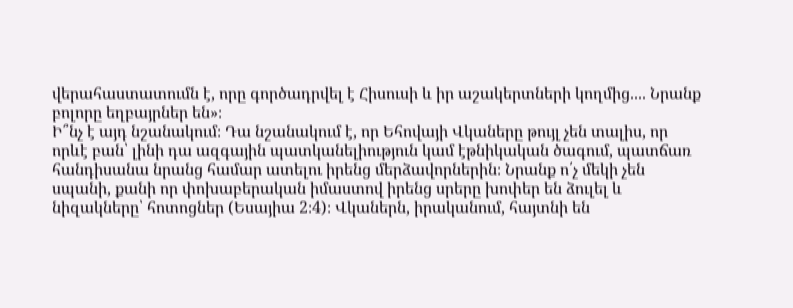վերահաստատումն է, որը գործադրվել է Հիսուսի և իր աշակերտների կողմից.... Նրանք բոլորը եղբայրներ են»։
Ի՞նչ է այդ նշանակում։ Դա նշանակում է, որ Եհովայի Վկաները թույլ չեն տալիս, որ որևէ բան՝ լինի դա ազգային պատկանելիություն կամ էթնիկական ծագում, պատճառ հանդիսանա նրանց համար ատելու իրենց մերձավորներին։ Նրանք ո՛չ մեկի չեն սպանի, քանի որ փոխաբերական իմաստով իրենց սրերը խոփեր են ձուլել և նիզակները՝ հոտոցներ (Եսայիա 2։4)։ Վկաներն, իրականում, հայտնի են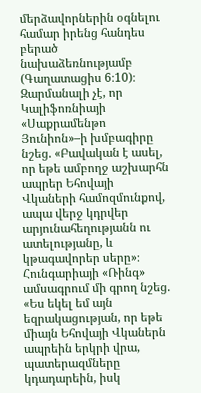մերձավորներին օգնելու համար իրենց հանդես բերած նախաձեռնությամբ (Գաղատացիս 6։10)։
Զարմանալի չէ, որ Կալիֆոռնիայի «Սաքրամենթո Յունիոն»–ի խմբագիրը նշեց. «Բավական է ասել, որ եթե ամբողջ աշխարհն ապրեր Եհովայի Վկաների համոզմունքով, ապա վերջ կդրվեր արյունահեղությանն ու ատելությանը, և կթագավորեր սերը»։ Հունգարիայի «Ռինգ» ամսագրում մի գրող նշեց. «Ես եկել եմ այն եզրակացության, որ եթե միայն Եհովայի Վկաներն ապրեին երկրի վրա, պատերազմները կդադարեին, իսկ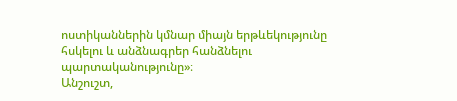ոստիկաններին կմնար միայն երթևեկությունը հսկելու և անձնագրեր հանձնելու պարտականությունը»։
Անշուշտ,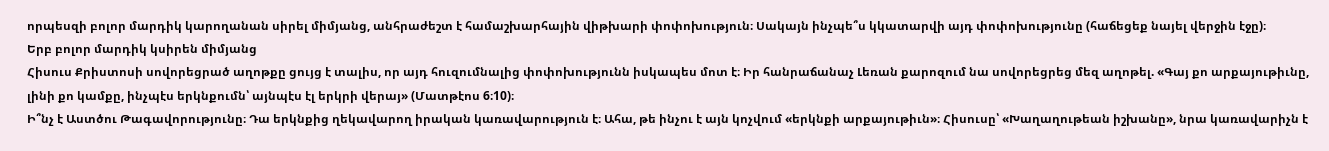որպեսզի բոլոր մարդիկ կարողանան սիրել միմյանց, անհրաժեշտ է համաշխարհային վիթխարի փոփոխություն։ Սակայն ինչպե՞ս կկատարվի այդ փոփոխությունը (հաճեցեք նայել վերջին էջը)։
Երբ բոլոր մարդիկ կսիրեն միմյանց
Հիսուս Քրիստոսի սովորեցրած աղոթքը ցույց է տալիս, որ այդ հուզումնալից փոփոխությունն իսկապես մոտ է։ Իր հանրաճանաչ Լեռան քարոզում նա սովորեցրեց մեզ աղոթել. «Գայ քո արքայութիւնը, լինի քո կամքը, ինչպէս երկնքումն՝ այնպէս էլ երկրի վերայ» (Մատթէոս 6։10)։
Ի՞նչ է Աստծու Թագավորությունը։ Դա երկնքից ղեկավարող իրական կառավարություն է։ Ահա, թե ինչու է այն կոչվում «երկնքի արքայութիւն»։ Հիսուսը՝ «Խաղաղութեան իշխանը», նրա կառավարիչն է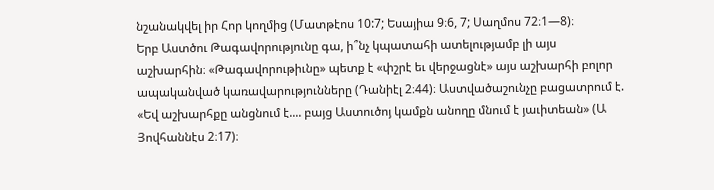նշանակվել իր Հոր կողմից (Մատթէոս 10:7; Եսայիա 9։6, 7; Սաղմոս 72։1—8)։
Երբ Աստծու Թագավորությունը գա, ի՞նչ կպատահի ատելությամբ լի այս աշխարհին։ «Թագավորութիւնը» պետք է «փշրէ եւ վերջացնէ» այս աշխարհի բոլոր ապականված կառավարությունները (Դանիէլ 2։44)։ Աստվածաշունչը բացատրում է. «Եվ աշխարհքը անցնում է.... բայց Աստուծոյ կամքն անողը մնում է յաւիտեան» (Ա Յովհաննէս 2։17)։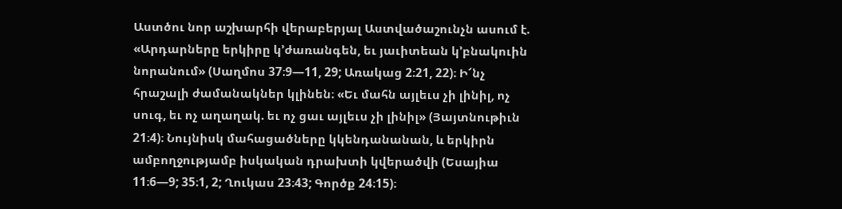Աստծու նոր աշխարհի վերաբերյալ Աստվածաշունչն ասում է. «Արդարները երկիրը կ’ժառանգեն, եւ յաւիտեան կ’բնակուին նորանում» (Սաղմոս 37։9—11, 29; Առակաց 2։21, 22)։ Ի՜նչ հրաշալի ժամանակներ կլինեն։ «Եւ մահն այլեւս չի լինիլ, ոչ սուգ, եւ ոչ աղաղակ. եւ ոչ ցաւ այլեւս չի լինիլ» (Յայտնութիւն 21։4)։ Նույնիսկ մահացածները կկենդանանան, և երկիրն ամբողջությամբ իսկական դրախտի կվերածվի (Եսայիա 11։6—9; 35։1, 2; Ղուկաս 23։43; Գործք 24։15)։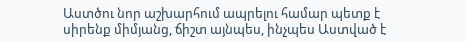Աստծու նոր աշխարհում ապրելու համար պետք է սիրենք միմյանց, ճիշտ այնպես, ինչպես Աստված է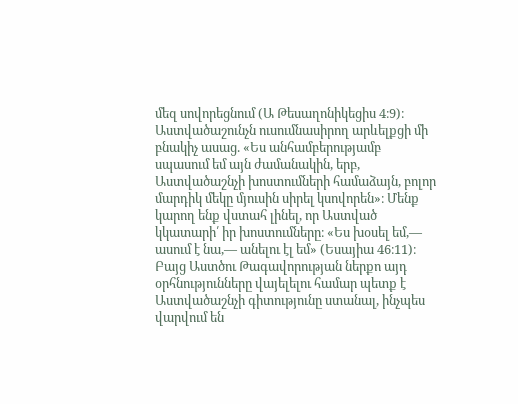մեզ սովորեցնում (Ա Թեսաղոնիկեցիս 4։9)։ Աստվածաշունչն ուսումնասիրող արևելքցի մի բնակիչ ասաց. «Ես անհամբերությամբ սպասում եմ այն ժամանակին, երբ, Աստվածաշնչի խոստումների համաձայն, բոլոր մարդիկ մեկը մյուսին սիրել կսովորեն»։ Մենք կարող ենք վստահ լինել, որ Աստված կկատարի՛ իր խոստումները։ «Ես խօսել եմ,— ասում է նա,— անելու էլ եմ» (Եսայիա 46։11)։
Բայց Աստծու Թագավորության ներքո այդ օրհնությունները վայելելու համար պետք է Աստվածաշնչի գիտությունը ստանալ, ինչպես վարվում են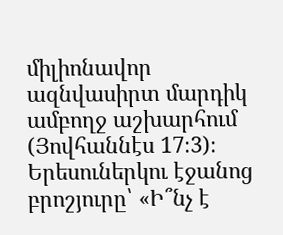միլիոնավոր ազնվասիրտ մարդիկ ամբողջ աշխարհում (Յովհաննէս 17։3)։ Երեսուներկու էջանոց բրոշյուրը՝ «Ի՞նչ է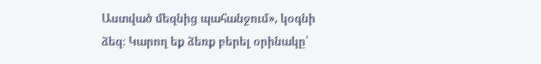Աստված մեզնից պահանջում», կօգնի ձեզ։ Կարող եք ձեռք բերել օրինակը՝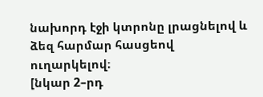նախորդ էջի կտրոնը լրացնելով և ձեզ հարմար հասցեով ուղարկելով։
[նկար 2–րդ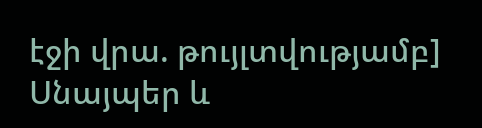էջի վրա. թույլտվությամբ]
Սնայպեր և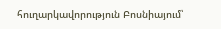հուղարկավորություն Բոսնիայում՝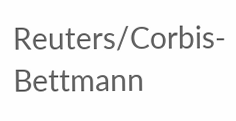Reuters/Corbis-Bettmann